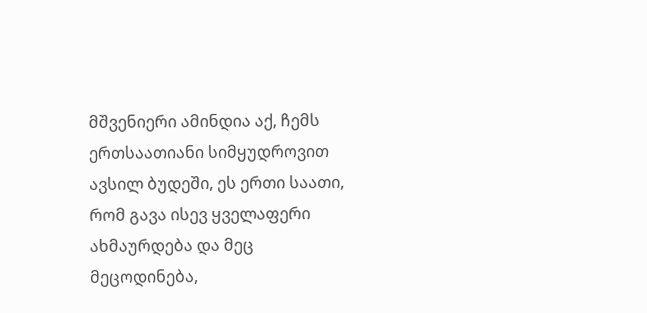მშვენიერი ამინდია აქ, ჩემს ერთსაათიანი სიმყუდროვით ავსილ ბუდეში, ეს ერთი საათი, რომ გავა ისევ ყველაფერი ახმაურდება და მეც მეცოდინება,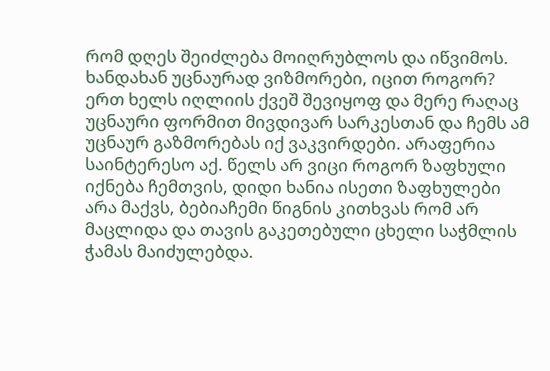რომ დღეს შეიძლება მოიღრუბლოს და იწვიმოს. ხანდახან უცნაურად ვიზმორები, იცით როგორ? ერთ ხელს იღლიის ქვეშ შევიყოფ და მერე რაღაც უცნაური ფორმით მივდივარ სარკესთან და ჩემს ამ უცნაურ გაზმორებას იქ ვაკვირდები. არაფერია საინტერესო აქ. წელს არ ვიცი როგორ ზაფხული იქნება ჩემთვის, დიდი ხანია ისეთი ზაფხულები არა მაქვს, ბებიაჩემი წიგნის კითხვას რომ არ მაცლიდა და თავის გაკეთებული ცხელი საჭმლის ჭამას მაიძულებდა.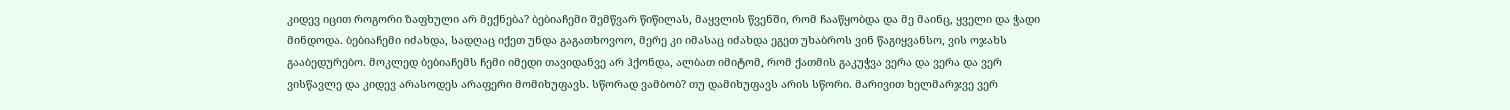კიდევ იცით როგორი ზაფხული არ მექნება? ბებიაჩემი შემწვარ წიწილას, მაყვლის წვენში, რომ ჩააწყობდა და მე მაინც, ყველი და ჭადი მინდოდა. ბებიაჩემი იძახდა, სადღაც იქეთ უნდა გაგათხოვოო, მერე კი იმასაც იძახდა ეგეთ უხაბროს ვინ წაგიყვანსო, ვის ოჯახს გააბედურებო. მოკლედ ბებიაჩემს ჩემი იმედი თავიდანვე არ ჰქონდა, ალბათ იმიტომ, რომ ქათმის გაკუჭვა ვერა და ვერა და ვერ ვისწავლე და კიდევ არასოდეს არაფერი მომიხუფავს. სწორად ვამბობ? თუ დამიხუფავს არის სწორი. მარივით ხელმარჯვე ვერ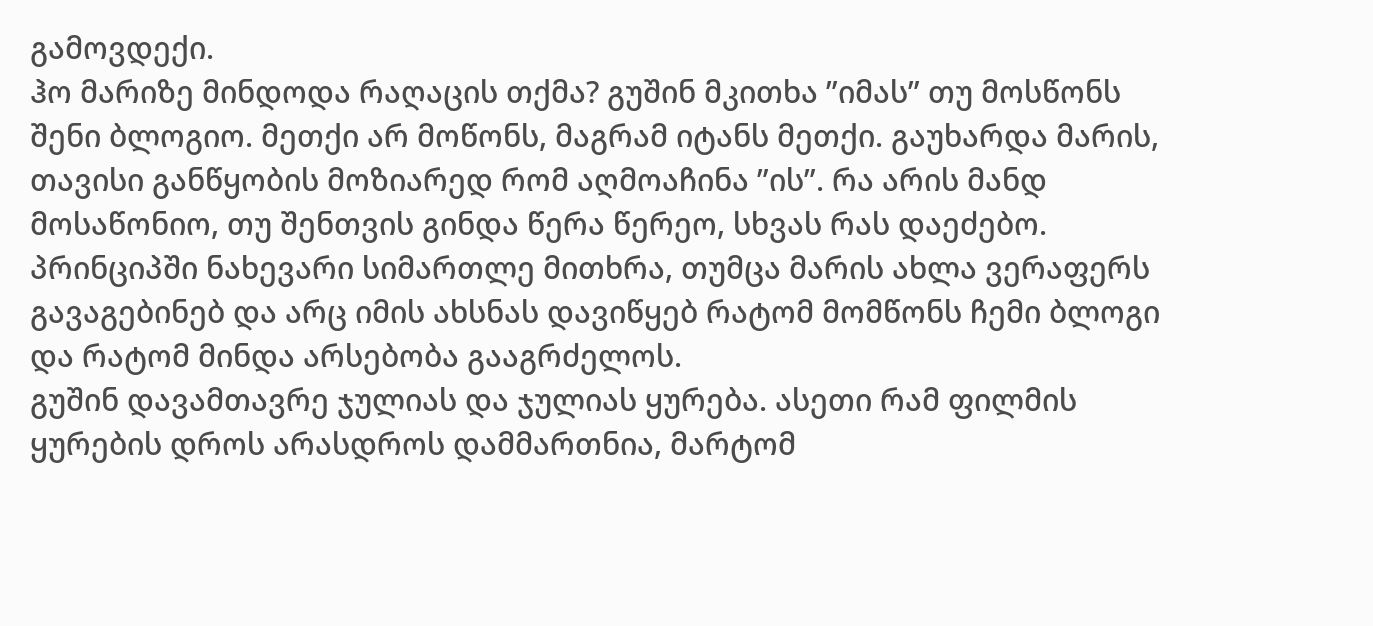გამოვდექი.
ჰო მარიზე მინდოდა რაღაცის თქმა? გუშინ მკითხა ”იმას” თუ მოსწონს შენი ბლოგიო. მეთქი არ მოწონს, მაგრამ იტანს მეთქი. გაუხარდა მარის, თავისი განწყობის მოზიარედ რომ აღმოაჩინა ”ის”. რა არის მანდ მოსაწონიო, თუ შენთვის გინდა წერა წერეო, სხვას რას დაეძებო. პრინციპში ნახევარი სიმართლე მითხრა, თუმცა მარის ახლა ვერაფერს გავაგებინებ და არც იმის ახსნას დავიწყებ რატომ მომწონს ჩემი ბლოგი და რატომ მინდა არსებობა გააგრძელოს.
გუშინ დავამთავრე ჯულიას და ჯულიას ყურება. ასეთი რამ ფილმის ყურების დროს არასდროს დამმართნია, მარტომ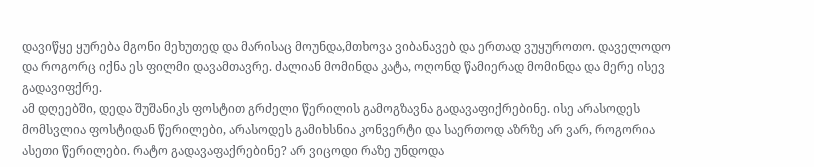დავიწყე ყურება მგონი მეხუთედ და მარისაც მოუნდა,მთხოვა ვიბანავებ და ერთად ვუყუროთო. დაველოდო და როგორც იქნა ეს ფილმი დავამთავრე. ძალიან მომინდა კატა, ოღონდ წამიერად მომინდა და მერე ისევ გადავიფქრე.
ამ დღეებში, დედა შუშანიკს ფოსტით გრძელი წერილის გამოგზავნა გადავაფიქრებინე. ისე არასოდეს მომსვლია ფოსტიდან წერილები, არასოდეს გამიხსნია კონვერტი და საერთოდ აზრზე არ ვარ, როგორია ასეთი წერილები. რატო გადავაფაქრებინე? არ ვიცოდი რაზე უნდოდა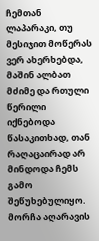ჩემთან ლაპარაკი, თუ მესიჯით მოწერას ვერ ახერხებდა, მაშინ ალბათ მძიმე და რთული წერილი იქნებოდა წასაკითხად, თან რაღაცაირად არ მინდოდა ჩემს გამო შეწუხებულიყო. მორჩა აღარავის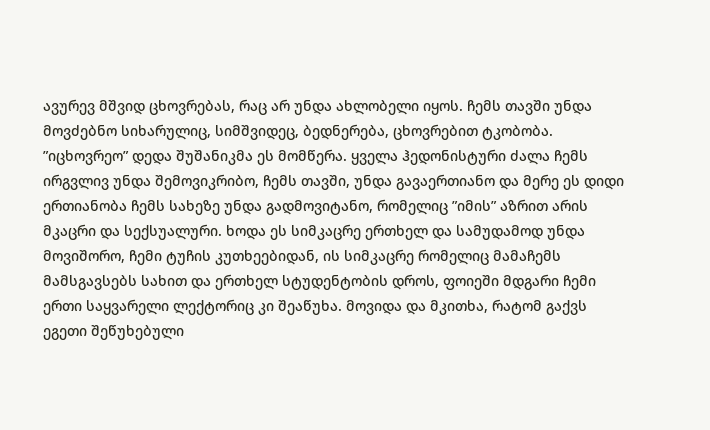ავურევ მშვიდ ცხოვრებას, რაც არ უნდა ახლობელი იყოს. ჩემს თავში უნდა მოვძებნო სიხარულიც, სიმშვიდეც, ბედნერება, ცხოვრებით ტკობობა. ”იცხოვრეო” დედა შუშანიკმა ეს მომწერა. ყველა ჰედონისტური ძალა ჩემს ირგვლივ უნდა შემოვიკრიბო, ჩემს თავში, უნდა გავაერთიანო და მერე ეს დიდი ერთიანობა ჩემს სახეზე უნდა გადმოვიტანო, რომელიც ”იმის” აზრით არის მკაცრი და სექსუალური. ხოდა ეს სიმკაცრე ერთხელ და სამუდამოდ უნდა მოვიშორო, ჩემი ტუჩის კუთხეებიდან, ის სიმკაცრე რომელიც მამაჩემს მამსგავსებს სახით და ერთხელ სტუდენტობის დროს, ფოიეში მდგარი ჩემი ერთი საყვარელი ლექტორიც კი შეაწუხა. მოვიდა და მკითხა, რატომ გაქვს ეგეთი შეწუხებული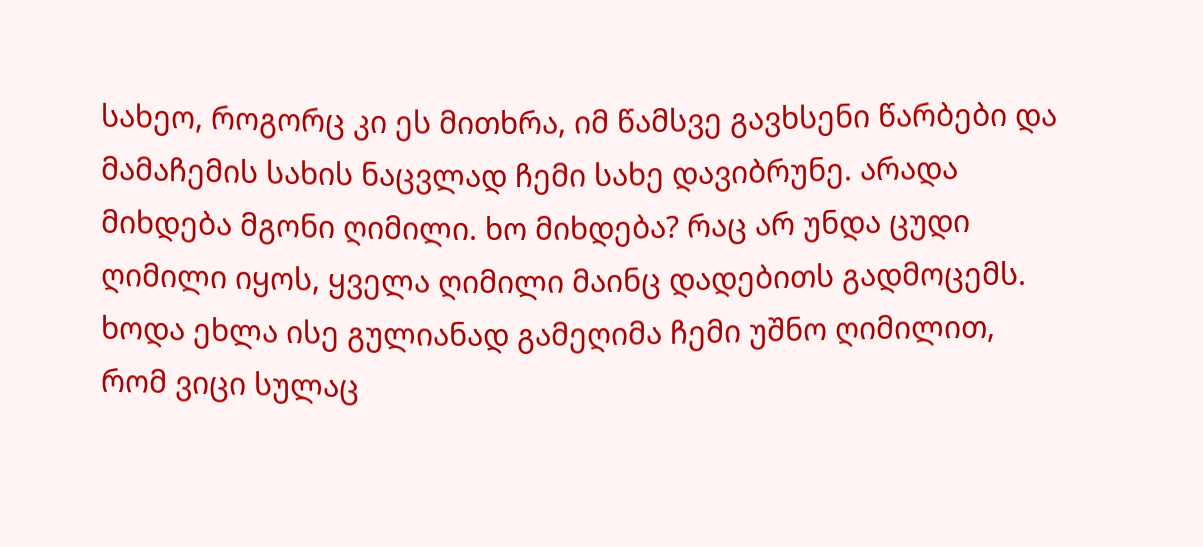სახეო, როგორც კი ეს მითხრა, იმ წამსვე გავხსენი წარბები და მამაჩემის სახის ნაცვლად ჩემი სახე დავიბრუნე. არადა მიხდება მგონი ღიმილი. ხო მიხდება? რაც არ უნდა ცუდი ღიმილი იყოს, ყველა ღიმილი მაინც დადებითს გადმოცემს. ხოდა ეხლა ისე გულიანად გამეღიმა ჩემი უშნო ღიმილით, რომ ვიცი სულაც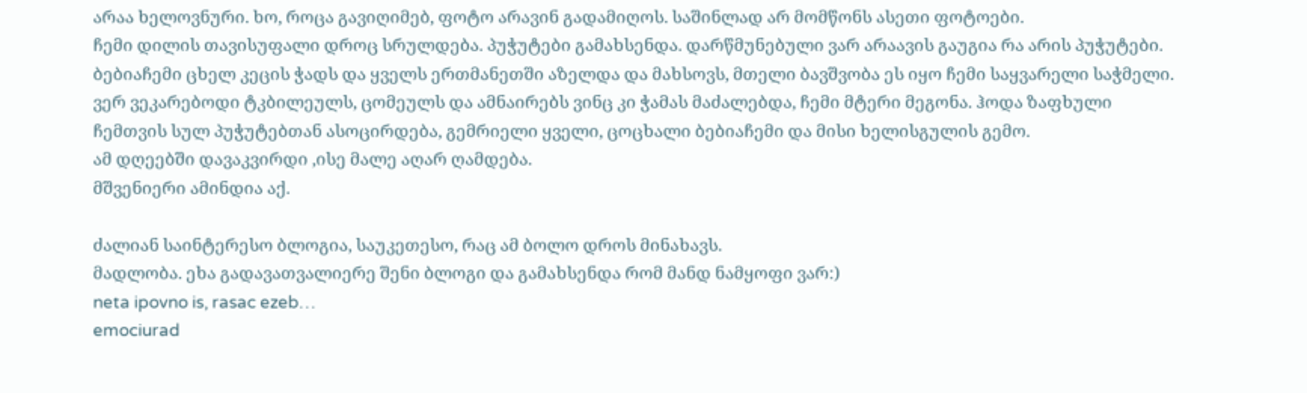არაა ხელოვნური. ხო, როცა გავიღიმებ, ფოტო არავინ გადამიღოს. საშინლად არ მომწონს ასეთი ფოტოები.
ჩემი დილის თავისუფალი დროც სრულდება. პუჭუტები გამახსენდა. დარწმუნებული ვარ არაავის გაუგია რა არის პუჭუტები. ბებიაჩემი ცხელ კეცის ჭადს და ყველს ერთმანეთში აზელდა და მახსოვს, მთელი ბავშვობა ეს იყო ჩემი საყვარელი საჭმელი. ვერ ვეკარებოდი ტკბილეულს, ცომეულს და ამნაირებს ვინც კი ჭამას მაძალებდა, ჩემი მტერი მეგონა. ჰოდა ზაფხული ჩემთვის სულ პუჭუტებთან ასოცირდება, გემრიელი ყველი, ცოცხალი ბებიაჩემი და მისი ხელისგულის გემო.
ამ დღეებში დავაკვირდი ,ისე მალე აღარ ღამდება.
მშვენიერი ამინდია აქ.

ძალიან საინტერესო ბლოგია, საუკეთესო, რაც ამ ბოლო დროს მინახავს.
მადლობა. ეხა გადავათვალიერე შენი ბლოგი და გამახსენდა რომ მანდ ნამყოფი ვარ:)
neta ipovno is, rasac ezeb…
emociurad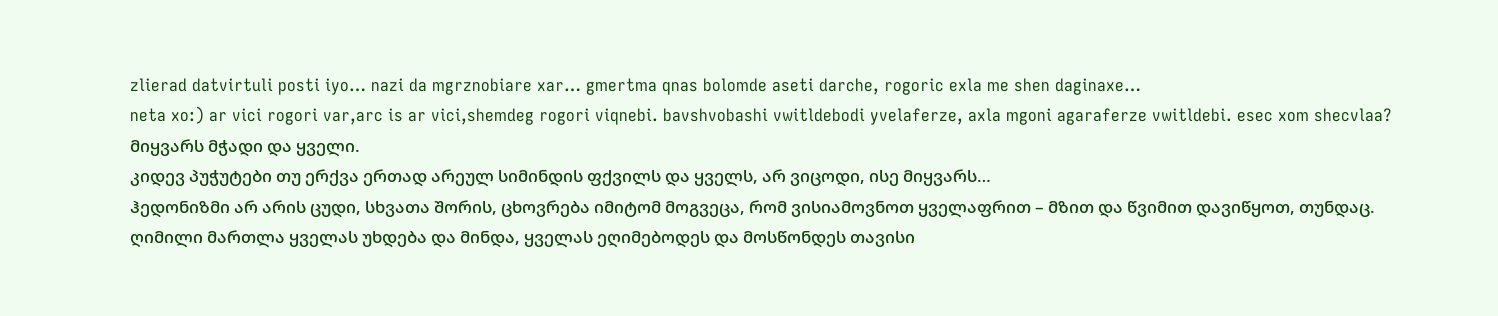zlierad datvirtuli posti iyo… nazi da mgrznobiare xar… gmertma qnas bolomde aseti darche, rogoric exla me shen daginaxe…
neta xo:) ar vici rogori var,arc is ar vici,shemdeg rogori viqnebi. bavshvobashi vwitldebodi yvelaferze, axla mgoni agaraferze vwitldebi. esec xom shecvlaa?
მიყვარს მჭადი და ყველი.
კიდევ პუჭუტები თუ ერქვა ერთად არეულ სიმინდის ფქვილს და ყველს, არ ვიცოდი, ისე მიყვარს…
ჰედონიზმი არ არის ცუდი, სხვათა შორის, ცხოვრება იმიტომ მოგვეცა, რომ ვისიამოვნოთ ყველაფრით – მზით და წვიმით დავიწყოთ, თუნდაც.
ღიმილი მართლა ყველას უხდება და მინდა, ყველას ეღიმებოდეს და მოსწონდეს თავისი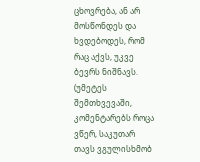ცხოვრება, ან არ მოსწონდეს და ხვდებოდეს, რომ რაც აქვს, უკვე ბევრს ნიშნავს. (უმეტეს შემთხვევაში, კომენტარებს როცა ვწერ, საკუთარ თავს ვგულისხმობ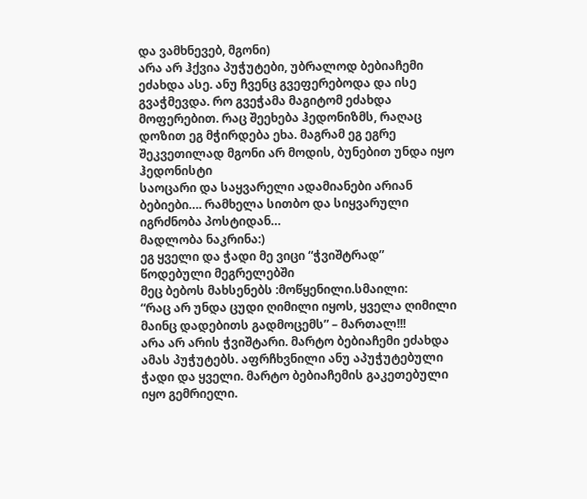და ვამხნევებ, მგონი)
არა არ ჰქვია პუჭუტები, უბრალოდ ბებიაჩემი ეძახდა ასე. ანუ ჩვენც გვეფერებოდა და ისე გვაჭმევდა. რო გვეჭამა მაგიტომ ეძახდა მოფერებით. რაც შეეხება ჰედონიზმს, რაღაც დოზით ეგ მჭირდება ეხა. მაგრამ ეგ ეგრე შეკვეთილად მგონი არ მოდის, ბუნებით უნდა იყო ჰედონისტი
საოცარი და საყვარელი ადამიანები არიან ბებიები…. რამხელა სითბო და სიყვარული იგრძნობა პოსტიდან…
მადლობა ნაკრინა:)
ეგ ყველი და ჭადი მე ვიცი “ჭვიშტრად” წოდებული მეგრელებში
მეც ბებოს მახსენებს :მოწყენილი.სმაილი:
“რაც არ უნდა ცუდი ღიმილი იყოს, ყველა ღიმილი მაინც დადებითს გადმოცემს” – მართალ!!!
არა არ არის ჭვიშტარი. მარტო ბებიაჩემი ეძახდა ამას პუჭუტებს. აფრჩხვნილი ანუ აპუჭუტებული ჭადი და ყველი. მარტო ბებიაჩემის გაკეთებული იყო გემრიელი.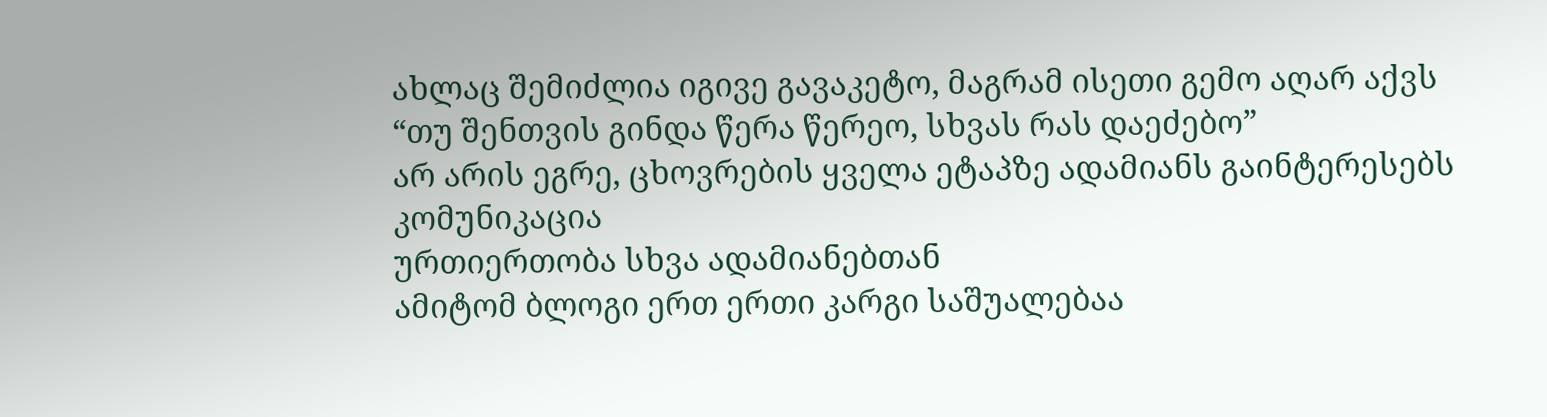ახლაც შემიძლია იგივე გავაკეტო, მაგრამ ისეთი გემო აღარ აქვს
“თუ შენთვის გინდა წერა წერეო, სხვას რას დაეძებო”
არ არის ეგრე, ცხოვრების ყველა ეტაპზე ადამიანს გაინტერესებს კომუნიკაცია
ურთიერთობა სხვა ადამიანებთან
ამიტომ ბლოგი ერთ ერთი კარგი საშუალებაა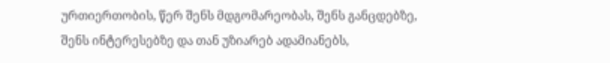ურთიერთობის, წერ შენს მდგომარეობას, შენს განცდებზე, შენს ინტერესებზე და თან უზიარებ ადამიანებს,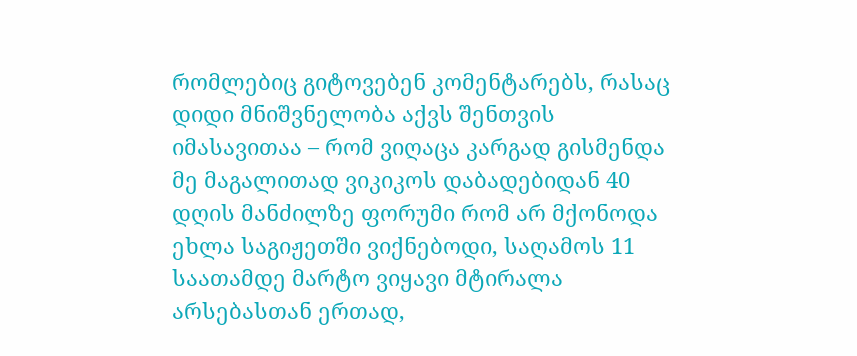რომლებიც გიტოვებენ კომენტარებს, რასაც დიდი მნიშვნელობა აქვს შენთვის
იმასავითაა – რომ ვიღაცა კარგად გისმენდა
მე მაგალითად ვიკიკოს დაბადებიდან 40 დღის მანძილზე ფორუმი რომ არ მქონოდა ეხლა საგიჟეთში ვიქნებოდი, საღამოს 11 საათამდე მარტო ვიყავი მტირალა არსებასთან ერთად,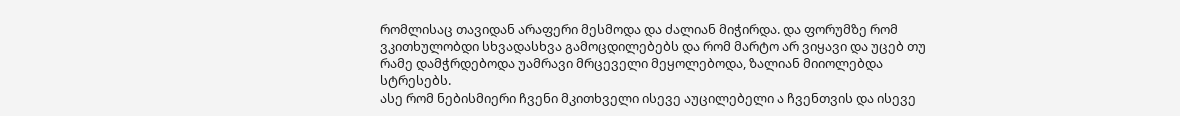რომლისაც თავიდან არაფერი მესმოდა და ძალიან მიჭირდა. და ფორუმზე რომ ვკითხულობდი სხვადასხვა გამოცდილებებს და რომ მარტო არ ვიყავი და უცებ თუ რამე დამჭრდებოდა უამრავი მრცეველი მეყოლებოდა, ზალიან მიიოლებდა სტრესებს.
ასე რომ ნებისმიერი ჩვენი მკითხველი ისევე აუცილებელი ა ჩვენთვის და ისევე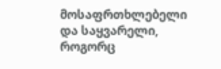მოსაფრთხლებელი და საყვარელი, როგორც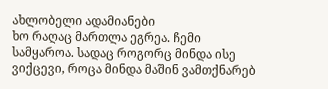ახლობელი ადამიანები
ხო რაღაც მართლა ეგრეა. ჩემი სამყაროა. სადაც როგორც მინდა ისე ვიქცევი, როცა მინდა მაშინ ვამთქნარებ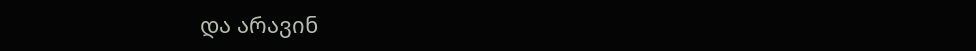და არავინ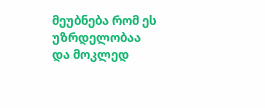მეუბნება რომ ეს უზრდელობაა და მოკლედ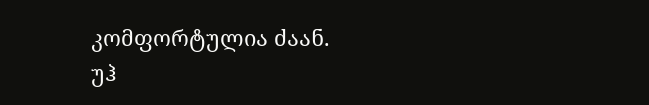კომფორტულია ძაან.
უჰ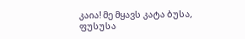კაია! მე მყავს კატა ბუსა, ფუსუსა